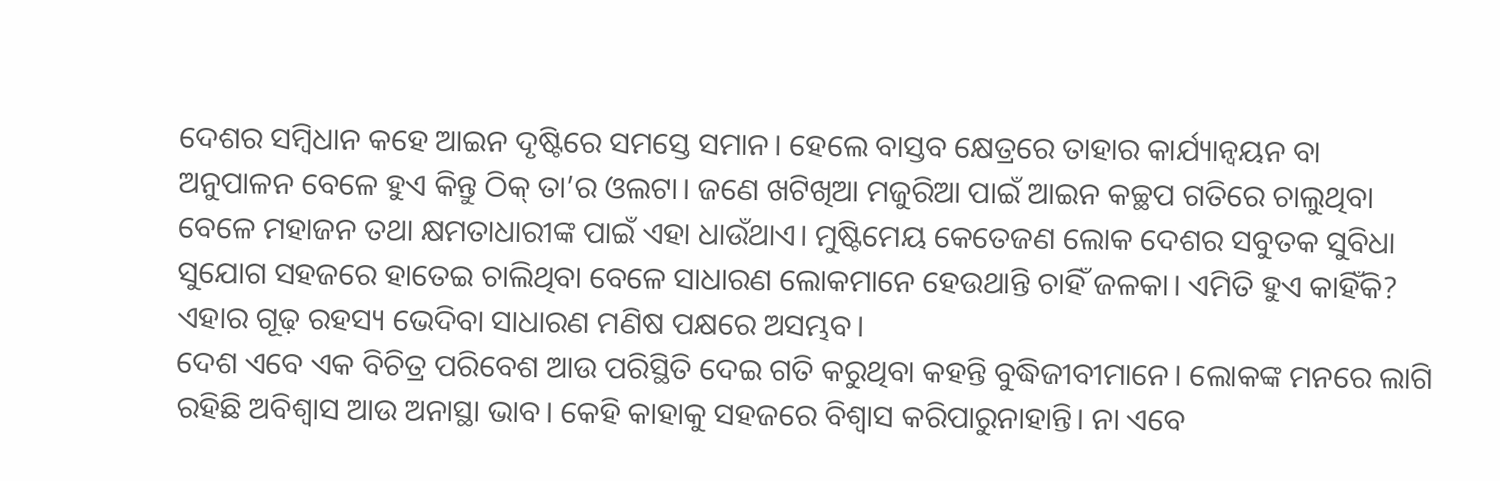ଦେଶର ସମ୍ୱିଧାନ କହେ ଆଇନ ଦୃଷ୍ଟିରେ ସମସ୍ତେ ସମାନ। ହେଲେ ବାସ୍ତବ କ୍ଷେତ୍ରରେ ତାହାର କାର୍ଯ୍ୟାନ୍ୱୟନ ବା ଅନୁପାଳନ ବେଳେ ହୁଏ କିନ୍ତୁ ଠିକ୍ ତା’ର ଓଲଟା। ଜଣେ ଖଟିଖିଆ ମଜୁରିଆ ପାଇଁ ଆଇନ କଚ୍ଛପ ଗତିରେ ଚାଲୁଥିବା ବେଳେ ମହାଜନ ତଥା କ୍ଷମତାଧାରୀଙ୍କ ପାଇଁ ଏହା ଧାଉଁଥାଏ। ମୁଷ୍ଟିମେୟ କେତେଜଣ ଲୋକ ଦେଶର ସବୁତକ ସୁବିଧା ସୁଯୋଗ ସହଜରେ ହାତେଇ ଚାଲିଥିବା ବେଳେ ସାଧାରଣ ଲୋକମାନେ ହେଉଥାନ୍ତି ଚାହିଁ ଜଳକା। ଏମିତି ହୁଏ କାହିଁକି? ଏହାର ଗୂଢ଼ ରହସ୍ୟ ଭେଦିବା ସାଧାରଣ ମଣିଷ ପକ୍ଷରେ ଅସମ୍ଭବ।
ଦେଶ ଏବେ ଏକ ବିଚିତ୍ର ପରିବେଶ ଆଉ ପରିସ୍ଥିତି ଦେଇ ଗତି କରୁଥିବା କହନ୍ତି ବୁଦ୍ଧିଜୀବୀମାନେ। ଲୋକଙ୍କ ମନରେ ଲାଗି ରହିଛି ଅବିଶ୍ୱାସ ଆଉ ଅନାସ୍ଥା ଭାବ। କେହି କାହାକୁ ସହଜରେ ବିଶ୍ୱାସ କରିପାରୁନାହାନ୍ତି। ନା ଏବେ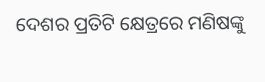ଦେଶର ପ୍ରତିଟି କ୍ଷେତ୍ରରେ ମଣିଷଙ୍କୁ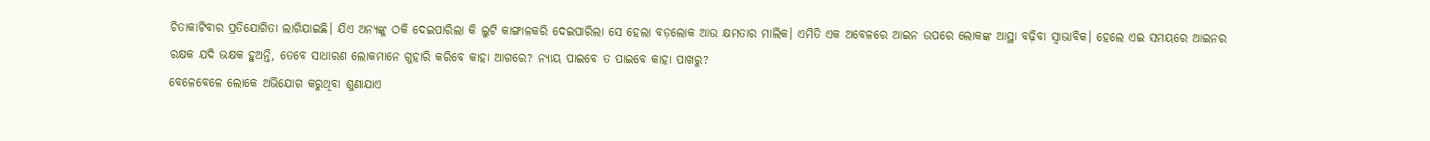ଚିତାକାଟିବାର ପ୍ରତିଯୋଗିତା ଲାଗିଯାଇଛି। ଯିଏ ଅନ୍ୟଙ୍କୁ ଠକି ଦେଇପାରିଲା କି ଲୁଟି କାଙ୍ଗାଳକରି ଦେଇପାରିଲା ସେ ହେଲା ବଡ଼ଲୋକ ଆଉ କ୍ଷମତାର ମାଲିକ। ଏମିତି ଏକ ଅବେଳରେ ଆଇନ ଉପରେ ଲୋକଙ୍କ ଆସ୍ଥା ବଢ଼ିବା ସ୍ୱାଭାବିକ। ହେଲେ ଏଇ ସମୟରେ ଆଇନର ରକ୍ଷକ ଯଦି ଭକ୍ଷକ ହୁଅନ୍ତି, ତେବେ ସାଧାରଣ ଲୋକମାନେ ଗୁହାରି କରିବେ କାହା ଆଗରେ? ନ୍ୟାୟ ପାଇବେ ତ ପାଇବେ କାହା ପାଖରୁ?
ବେଳେବେଳେ ଲୋକେ ଅଭିଯୋଗ କରୁଥିବା ଶୁଣାଯାଏ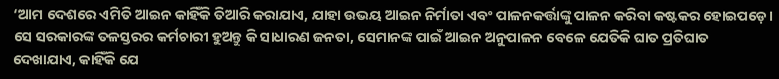‘ଆମ ଦେଶରେ ଏମିତି ଆଇନ କାହିଁକି ତିଆରି କରାଯାଏ, ଯାହା ଉଭୟ ଆଇନ ନିର୍ମାତା ଏବଂ ପାଳନକର୍ତ୍ତାଙ୍କୁ ପାଳନ କରିବା କଷ୍ଟକର ହୋଇପଡ଼େ। ସେ ସରକାରଙ୍କ ତଳସ୍ତରର କର୍ମଚାରୀ ହୁଅନ୍ତୁ କି ସାଧାରଣ ଜନତା, ସେମାନଙ୍କ ପାଇଁ ଆଇନ ଅନୁପାଳନ ବେଳେ ଯେତିକି ଘାତ ପ୍ରତିଘାତ ଦେଖାଯାଏ, କାହିଁକି ଯେ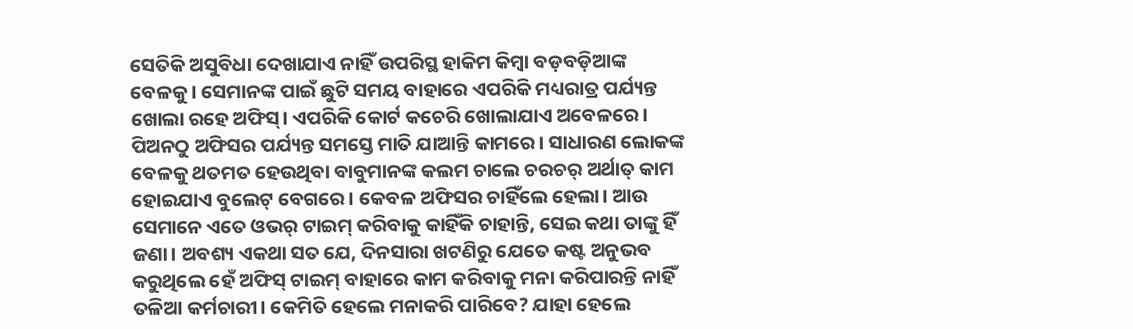ସେତିକି ଅସୁବିଧା ଦେଖାଯାଏ ନାହିଁ ଉପରିସ୍ଥ ହାକିମ କିମ୍ୱା ବଡ଼ବଡ଼ିଆଙ୍କ ବେଳକୁ। ସେମାନଙ୍କ ପାଇଁ ଛୁଟି ସମୟ ବାହାରେ ଏପରିକି ମଧ୍ୟରାତ୍ର ପର୍ଯ୍ୟନ୍ତ ଖୋଲା ରହେ ଅଫିସ୍। ଏପରିକି କୋର୍ଟ କଚେରି ଖୋଲାଯାଏ ଅବେଳରେ। ପିଅନଠୁ ଅଫିସର ପର୍ଯ୍ୟନ୍ତ ସମସ୍ତେ ମାତି ଯାଆନ୍ତି କାମରେ। ସାଧାରଣ ଲୋକଙ୍କ ବେଳକୁ ଥତମତ ହେଉଥିବା ବାବୁମାନଙ୍କ କଲମ ଚାଲେ ଚରଚର୍ ଅର୍ଥାତ୍ କାମ ହୋଇଯାଏ ବୁଲେଟ୍ ବେଗରେ। କେବଳ ଅଫିସର ଚାହିଁଲେ ହେଲା। ଆଉ ସେମାନେ ଏତେ ଓଭର୍ ଟାଇମ୍ କରିବାକୁ କାହିଁକି ଚାହାନ୍ତି, ସେଇ କଥା ତାଙ୍କୁ ହିଁ ଜଣା। ଅବଶ୍ୟ ଏକଥା ସତ ଯେ, ଦିନସାରା ଖଟଣିରୁ ଯେତେ କଷ୍ଟ ଅନୁଭବ କରୁଥିଲେ ହେଁ ଅଫିସ୍ ଟାଇମ୍ ବାହାରେ କାମ କରିବାକୁ ମନା କରିପାରନ୍ତି ନାହିଁ ତଳିଆ କର୍ମଚାରୀ। କେମିତି ହେଲେ ମନାକରି ପାରିବେ? ଯାହା ହେଲେ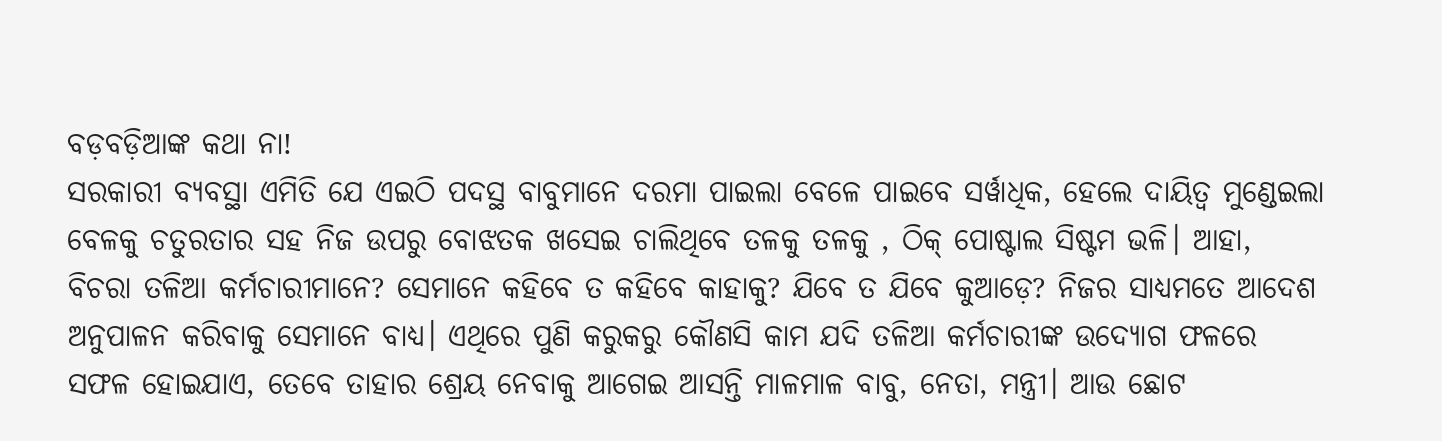ବଡ଼ବଡ଼ିଆଙ୍କ କଥା ନା!
ସରକାରୀ ବ୍ୟବସ୍ଥା ଏମିତି ଯେ ଏଇଠି ପଦସ୍ଥ ବାବୁମାନେ ଦରମା ପାଇଲା ବେଳେ ପାଇବେ ସର୍ୱାଧିକ, ହେଲେ ଦାୟିତ୍ୱ ମୁଣ୍ଡେଇଲା ବେଳକୁ ଚତୁରତାର ସହ ନିଜ ଉପରୁ ବୋଝତକ ଖସେଇ ଚାଲିଥିବେ ତଳକୁ ତଳକୁ , ଠିକ୍ ପୋଷ୍ଟାଲ ସିଷ୍ଟମ ଭଳି। ଆହା, ବିଚରା ତଳିଆ କର୍ମଚାରୀମାନେ? ସେମାନେ କହିବେ ତ କହିବେ କାହାକୁ? ଯିବେ ତ ଯିବେ କୁଆଡ଼େ? ନିଜର ସାଧ୍ୟମତେ ଆଦେଶ ଅନୁପାଳନ କରିବାକୁ ସେମାନେ ବାଧ୍ୟ। ଏଥିରେ ପୁଣି କରୁକରୁ କୌଣସି କାମ ଯଦି ତଳିଆ କର୍ମଚାରୀଙ୍କ ଉଦ୍ଯୋଗ ଫଳରେ ସଫଳ ହୋଇଯାଏ, ତେବେ ତାହାର ଶ୍ରେୟ ନେବାକୁ ଆଗେଇ ଆସନ୍ତି ମାଳମାଳ ବାବୁ, ନେତା, ମନ୍ତ୍ରୀ। ଆଉ ଛୋଟ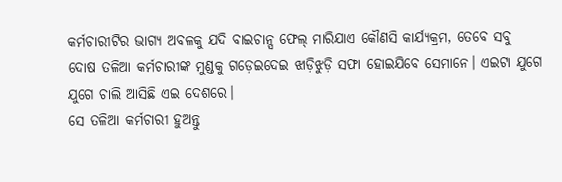କର୍ମଚାରୀଟିର ଭାଗ୍ୟ ଅବଳକୁ ଯଦି ବାଇଚାନ୍ସ ଫେଲ୍ ମାରିଯାଏ କୌଣସି କାର୍ଯ୍ୟକ୍ରମ, ତେବେ ସବୁ ଦୋଷ ତଳିଆ କର୍ମଚାରୀଙ୍କ ମୁଣ୍ଡକୁ ଗଡ଼େଇଦେଇ ଝାଡ଼ିଝୁଡ଼ି ସଫା ହୋଇଯିବେ ସେମାନେ। ଏଇଟା ଯୁଗେ ଯୁଗେ ଚାଲି ଆସିଛି ଏଇ ଦେଶରେ।
ସେ ତଳିଆ କର୍ମଚାରୀ ହୁଅନ୍ତୁ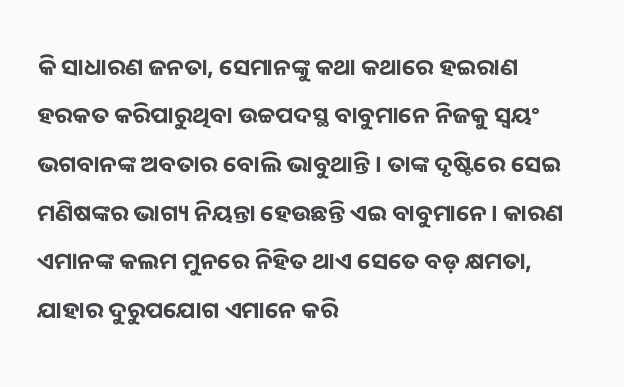କି ସାଧାରଣ ଜନତା, ସେମାନଙ୍କୁ କଥା କଥାରେ ହଇରାଣ ହରକତ କରିପାରୁଥିବା ଉଚ୍ଚପଦସ୍ଥ ବାବୁମାନେ ନିଜକୁ ସ୍ୱୟଂ ଭଗବାନଙ୍କ ଅବତାର ବୋଲି ଭାବୁଥାନ୍ତି। ତାଙ୍କ ଦୃଷ୍ଟିରେ ସେଇ ମଣିଷଙ୍କର ଭାଗ୍ୟ ନିୟନ୍ତା ହେଉଛନ୍ତି ଏଇ ବାବୁମାନେ। କାରଣ ଏମାନଙ୍କ କଲମ ମୁନରେ ନିହିତ ଥାଏ ସେତେ ବଡ଼ କ୍ଷମତା, ଯାହାର ଦୁରୁପଯୋଗ ଏମାନେ କରି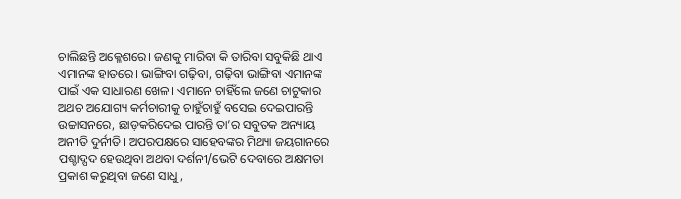ଚାଲିଛନ୍ତି ଅକ୍ଳେଶରେ। ଜଣକୁ ମାରିବା କି ତାରିବା ସବୁକିଛି ଥାଏ ଏମାନଙ୍କ ହାତରେ। ଭାଙ୍ଗିବା ଗଢ଼ିବା, ଗଢ଼ିବା ଭାଙ୍ଗିବା ଏମାନଙ୍କ ପାଇଁ ଏକ ସାଧାରଣ ଖେଳ। ଏମାନେ ଚାହିଁଲେ ଜଣେ ଚାଟୁକାର ଅଥଚ ଅଯୋଗ୍ୟ କର୍ମଚାରୀକୁ ଚାହୁଁଚାହୁଁ ବସେଇ ଦେଇପାରନ୍ତି ଉଚ୍ଚାସନରେ, ଛାଡ଼କରିଦେଇ ପାରନ୍ତି ତା’ର ସବୁତକ ଅନ୍ୟାୟ ଅନୀତି ଦୁର୍ନୀତି। ଅପରପକ୍ଷରେ ସାହେବଙ୍କର ମିଥ୍ୟା ଜୟଗାନରେ ପଶ୍ଚାଦ୍ପଦ ହେଉଥିବା ଅଥବା ଦର୍ଶନୀ/ଭେଟି ଦେବାରେ ଅକ୍ଷମତା ପ୍ରକାଶ କରୁଥିବା ଜଣେ ସାଧୁ,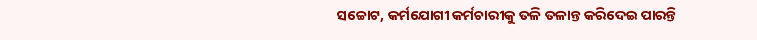ସଚ୍ଚୋଟ, କର୍ମଯୋଗୀ କର୍ମଚାରୀକୁ ତଳି ତଳାନ୍ତ କରିଦେଇ ପାରନ୍ତି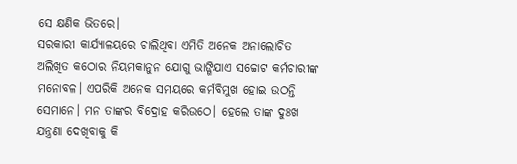ସେ କ୍ଷଣିକ ଭିତରେ।
ସରକାରୀ କାର୍ଯ୍ୟାଳୟରେ ଚାଲିଥିବା ଏମିତି ଅନେକ ଅନାଲୋଚିତ ଅଲିଖିତ କଠୋର ନିୟମକାନୁନ ଯୋଗୁ ଭାଙ୍ଗିଯାଏ ସଚ୍ଚୋଟ କର୍ମଚାରୀଙ୍କ ମନୋବଳ। ଏପରିକି ଅନେକ ସମୟରେ କର୍ମବିମୁଖ ହୋଇ ଉଠନ୍ତି ସେମାନେ। ମନ ତାଙ୍କର ବିଦ୍ରୋହ କରିଉଠେ। ହେଲେ ତାଙ୍କ ଦୁଃଖ ଯନ୍ତ୍ରଣା ଦେଖିବାକୁ କି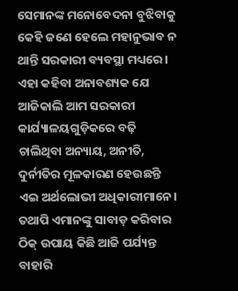ସେମାନଙ୍କ ମନୋବେଦନା ବୁଝିବାକୁ କେହି ଜଣେ ହେଲେ ମହାନୁଭାବ ନ ଥାନ୍ତି ସରକାରୀ ବ୍ୟବସ୍ଥା ମଧ୍ୟରେ। ଏହା କହିବା ଅନାବଶ୍ୟକ ଯେ ଆଜିକାଲି ଆମ ସରକାରୀ କାର୍ଯ୍ୟାଳୟଗୁଡ଼ିକରେ ବଢ଼ି ଚାଲିଥିବା ଅନ୍ୟାୟ, ଅନୀତି, ଦୁର୍ନୀତିର ମୂଳକାରଣ ହେଉଛନ୍ତି ଏଇ ଅର୍ଥଲୋଭୀ ଅଧିକାରୀମାନେ। ତଥାପି ଏମାନଙ୍କୁ ସାବାଡ଼ କରିବାର ଠିକ୍ ଉପାୟ କିଛି ଆଜି ପର୍ଯ୍ୟନ୍ତ ବାହାରି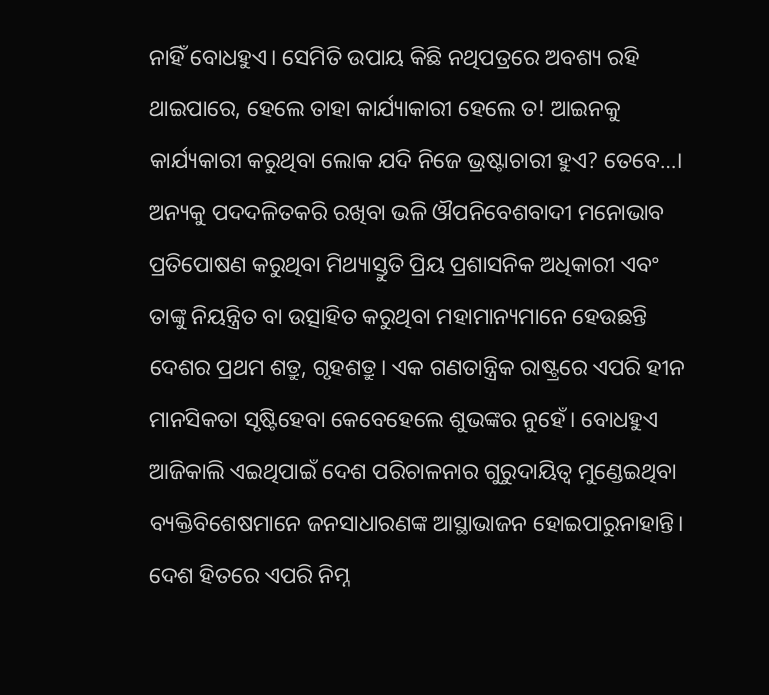ନାହିଁ ବୋଧହୁଏ। ସେମିତି ଉପାୟ କିଛି ନଥିପତ୍ରରେ ଅବଶ୍ୟ ରହି ଥାଇପାରେ, ହେଲେ ତାହା କାର୍ଯ୍ୟାକାରୀ ହେଲେ ତ! ଆଇନକୁ କାର୍ଯ୍ୟକାରୀ କରୁଥିବା ଲୋକ ଯଦି ନିଜେ ଭ୍ରଷ୍ଟାଚାରୀ ହୁଏ? ତେବେ…।
ଅନ୍ୟକୁ ପଦଦଳିତକରି ରଖିବା ଭଳି ଔପନିବେଶବାଦୀ ମନୋଭାବ ପ୍ରତିପୋଷଣ କରୁଥିବା ମିଥ୍ୟାସ୍ତୁତି ପ୍ରିୟ ପ୍ରଶାସନିକ ଅଧିକାରୀ ଏବଂ ତାଙ୍କୁ ନିୟନ୍ତ୍ରିତ ବା ଉତ୍ସାହିତ କରୁଥିବା ମହାମାନ୍ୟମାନେ ହେଉଛନ୍ତି ଦେଶର ପ୍ରଥମ ଶତ୍ରୁ, ଗୃହଶତ୍ରୁ। ଏକ ଗଣତାନ୍ତ୍ରିକ ରାଷ୍ଟ୍ରରେ ଏପରି ହୀନ ମାନସିକତା ସୃଷ୍ଟିହେବା କେବେହେଲେ ଶୁଭଙ୍କର ନୁହେଁ। ବୋଧହୁଏ ଆଜିକାଲି ଏଇଥିପାଇଁ ଦେଶ ପରିଚାଳନାର ଗୁରୁଦାୟିତ୍ୱ ମୁଣ୍ଡେଇଥିବା ବ୍ୟକ୍ତିବିଶେଷମାନେ ଜନସାଧାରଣଙ୍କ ଆସ୍ଥାଭାଜନ ହୋଇପାରୁନାହାନ୍ତି। ଦେଶ ହିତରେ ଏପରି ନିମ୍ନ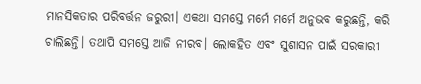ମାନସିକତାର ପରିବର୍ତ୍ତନ ଜରୁରୀ। ଏକଥା ସମସ୍ତେ ମର୍ମେ ମର୍ମେ ଅନୁଭବ କରୁଛନ୍ତି, କରି ଚାଲିଛନ୍ତି। ତଥାପି ସମସ୍ତେ ଆଜି ନୀରବ। ଲୋକହିତ ଏବଂ ସୁଶାସନ ପାଇଁ ସରକାରୀ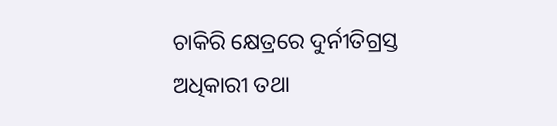ଚାକିରି କ୍ଷେତ୍ରରେ ଦୁର୍ନୀତିଗ୍ରସ୍ତ ଅଧିକାରୀ ତଥା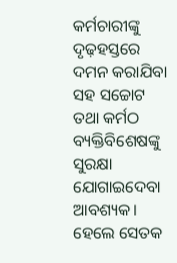କର୍ମଚାରୀଙ୍କୁ ଦୃଢ଼ହସ୍ତରେ ଦମନ କରାଯିବା ସହ ସଚ୍ଚୋଟ ତଥା କର୍ମଠ ବ୍ୟକ୍ତିବିଶେଷଙ୍କୁ ସୁରକ୍ଷା ଯୋଗାଇଦେବା ଆବଶ୍ୟକ। ହେଲେ ସେତକ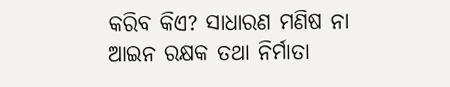କରିବ କିଏ? ସାଧାରଣ ମଣିଷ ନା ଆଇନ ରକ୍ଷକ ତଥା ନିର୍ମାତା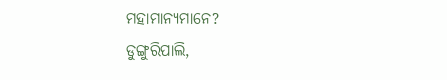ମହାମାନ୍ୟମାନେ?
ଡୁଙ୍ଗୁରିପାଲି,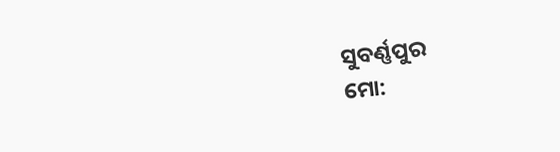ସୁବର୍ଣ୍ଣପୁର
ମୋ: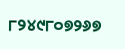୮୨୪୯୮୦୭୨୬୭